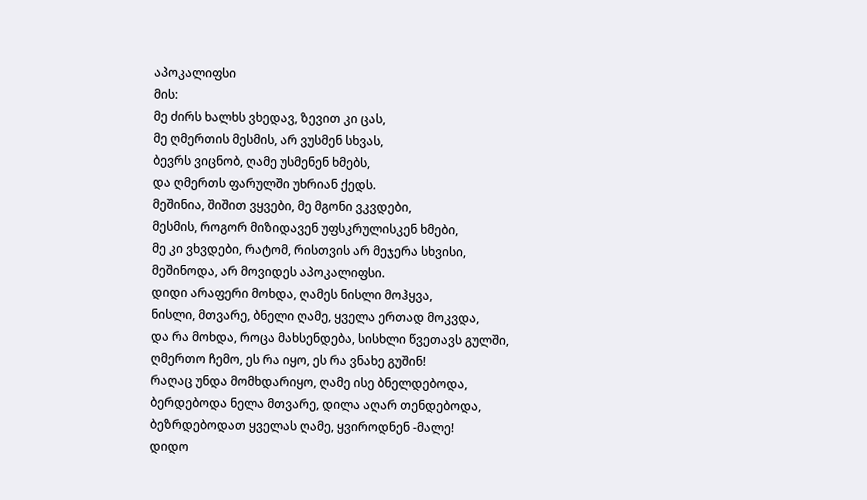აპოკალიფსი
მის:
მე ძირს ხალხს ვხედავ, ზევით კი ცას,
მე ღმერთის მესმის, არ ვუსმენ სხვას,
ბევრს ვიცნობ, ღამე უსმენენ ხმებს,
და ღმერთს ფარულში უხრიან ქედს.
მეშინია, შიშით ვყვები, მე მგონი ვკვდები,
მესმის, როგორ მიზიდავენ უფსკრულისკენ ხმები,
მე კი ვხვდები, რატომ, რისთვის არ მეჯერა სხვისი,
მეშინოდა, არ მოვიდეს აპოკალიფსი.
დიდი არაფერი მოხდა, ღამეს ნისლი მოჰყვა,
ნისლი, მთვარე, ბნელი ღამე, ყველა ერთად მოკვდა,
და რა მოხდა, როცა მახსენდება, სისხლი წვეთავს გულში,
ღმერთო ჩემო, ეს რა იყო, ეს რა ვნახე გუშინ!
რაღაც უნდა მომხდარიყო, ღამე ისე ბნელდებოდა,
ბერდებოდა ნელა მთვარე, დილა აღარ თენდებოდა,
ბეზრდებოდათ ყველას ღამე, ყვიროდნენ -მალე!
დიდო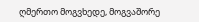ღმერთო მოგვხედე, მოგვაშორე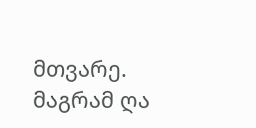მთვარე.
მაგრამ ღა